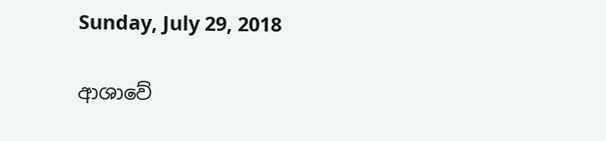Sunday, July 29, 2018

ආශාවේ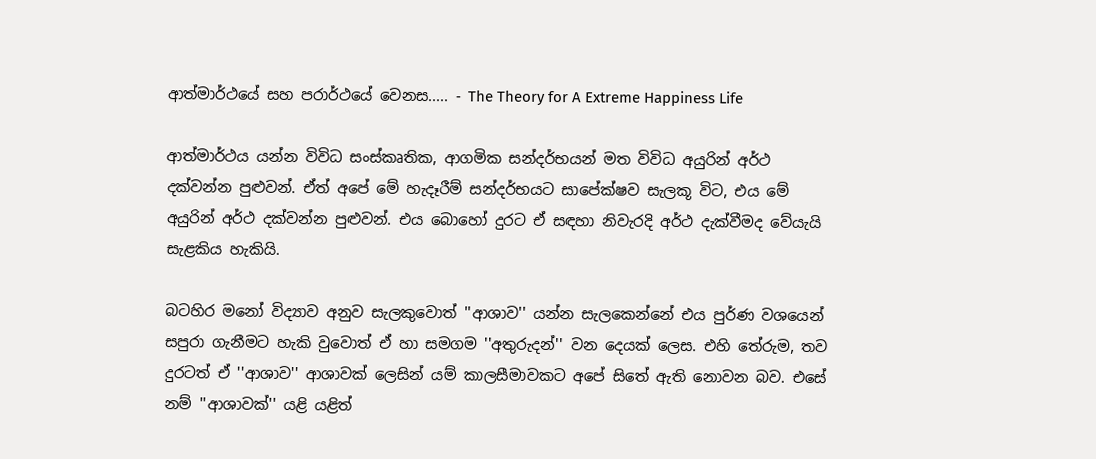ආත්මාර්ථයේ සහ පරාර්ථයේ වෙනස..... - The Theory for A Extreme Happiness Life

ආත්මාර්ථය යන්න විවිධ සංස්කෘතික, ආගමික සන්දර්භයන් මත විවිධ අයුරින් අර්ථ දක්වන්න පුළුවන්. ඒත් අපේ මේ හැදෑරීම් සන්දර්භයට සාපේක්ෂව සැලකූ විට, එය මේ අයුරින් අර්ථ දක්වන්න පුළුවන්. එය බොහෝ දුරට ඒ සඳහා නිවැරදි අර්ථ දැක්වීමද වේයැයි සැළකිය හැකියි.

බටහිර මනෝ විද්‍යාව අනුව සැලකුවොත් ''ආශාව'' යන්න සැලකෙන්නේ එය පුර්ණ වශයෙන් සපුරා ගැනීමට හැකි වුවොත් ඒ හා සමගම ''අතුරුදන්'' වන දෙයක් ලෙස. එහි තේරුම, තව දුරටත් ඒ ''ආශාව'' ආශාවක් ලෙසින් යම් කාලසීමාවකට අපේ සිතේ ඇති නොවන බව. එසේ නම් ''ආශාවක්'' යළි යළිත්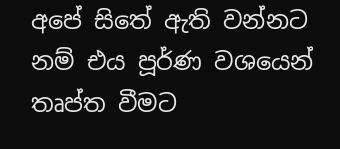අපේ සිතේ ඇති වන්නට නම් එය පූර්ණ වශයෙන් තෘප්ත වීමට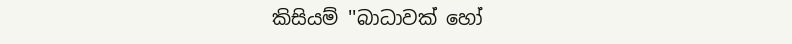කිසියම් ''බාධාවක් හෝ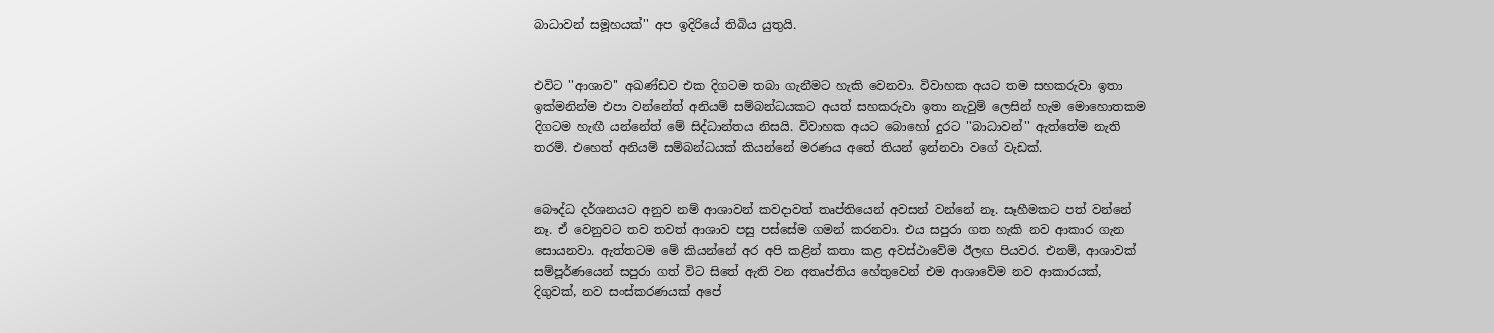බාධාවන් සමූහයක්'' අප ඉදිරියේ තිබිය යුතුයි.


එවිට ''ආශාව'' අඛණ්ඩව එක දිගටම තබා ගැනීමට හැකි වෙනවා. විවාහක අයට තම සහකරුවා ඉතා ඉක්මනින්ම එපා වන්නේත් අනියම් සම්බන්ධයකට අයත් සහකරුවා ඉතා නැවුම් ලෙසින් හැම මොහොතකම දිගටම හැඟී යන්නේත් මේ සිද්ධාන්තය නිසයි. විවාහක අයට බොහෝ දුරට ''බාධාවන්'' ඇත්තේම නැති තරම්. එහෙත් අනියම් සම්බන්ධයක් කියන්නේ මරණය අතේ තියන් ඉන්නවා වගේ වැඩක්.


බෞද්ධ දර්ශනයට අනුව නම් ආශාවන් කවදාවත් තෘප්තියෙන් අවසන් වන්නේ නෑ. සෑහීමකට පත් වන්නේ නෑ. ඒ වෙනුවට තව තවත් ආශාව පසු පස්සේම ගමන් කරනවා. එය සපුරා ගත හැකි නව ආකාර ගැන සොයනවා. ඇත්තටම මේ කියන්නේ අර අපි කළින් කතා කළ අවස්ථාවේම ඊලඟ පියවර. එනම්, ආශාවක් සම්පූර්ණයෙන් සපුරා ගත් විට සිතේ ඇති වන අතෘප්තිය හේතුවෙන් එම ආශාවේම නව ආකාරයක්, දිගුවක්, නව සංස්කරණයක් අපේ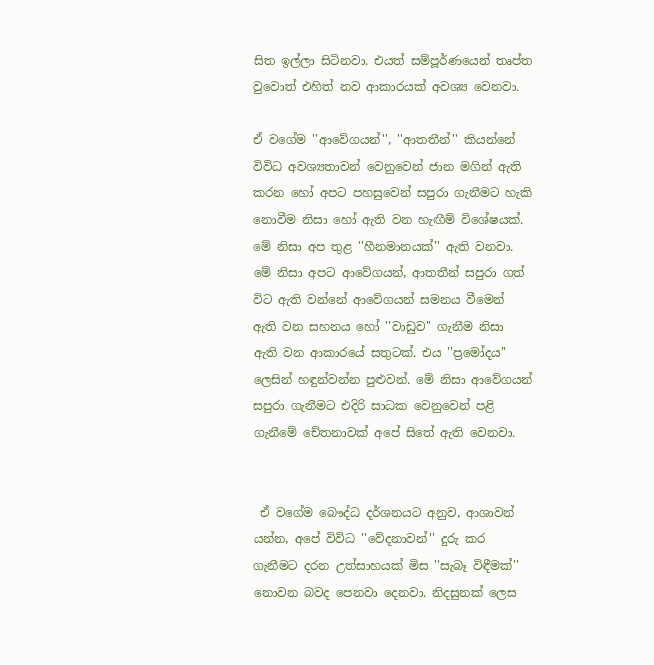සිත ඉල්ලා සිටිනවා. එයත් සම්පූර්ණයෙන් තෘප්ත වුවොත් එහිත් නව ආකාරයක් අවශ්‍ය වෙනවා.

ඒ වගේම ''ආවේගයන්'', ''ආතතීන්'' කියන්නේ විවිධ අවශ්‍යතාවන් වෙනුවෙන් ජාන මගින් ඇති කරන හෝ අපට පහසුවෙන් සපුරා ගැනීමට හැකි නොවීම නිසා හෝ ඇති වන හැඟීම් විශේෂයක්. මේ නිසා අප තුළ ''හීනමානයක්'' ඇති වනවා. මේ නිසා අපට ආවේගයන්, ආතතීන් සපුරා ගත් විට ඇති වන්නේ ආවේගයන් සමනය වීමෙන් ඇති වන සහනය හෝ ''වාඩුව'' ගැනීම නිසා ඇති වන ආකාරයේ සතුටක්. එය ''ප්‍රමෝදය'' ලෙසින් හඳුන්වන්න පුළුවන්. මේ නිසා ආවේගයන් සපුරා ගැනීමට එදිරි සාධක වෙනුවෙන් පළි ගැනීමේ චේතනාවක් අපේ සිතේ ඇති වෙනවා.


 ඒ වගේම බෞද්ධ දර්ශනයට අනුව, ආශාවන් යන්න, අපේ විවිධ ''වේදනාවන්'' දුරු කර ගැනීමට දරන උත්සාහයක් මිස ''සැබෑ විඳීමක්'' නොවන බවද පෙනවා දෙනවා. නිදසුනක් ලෙස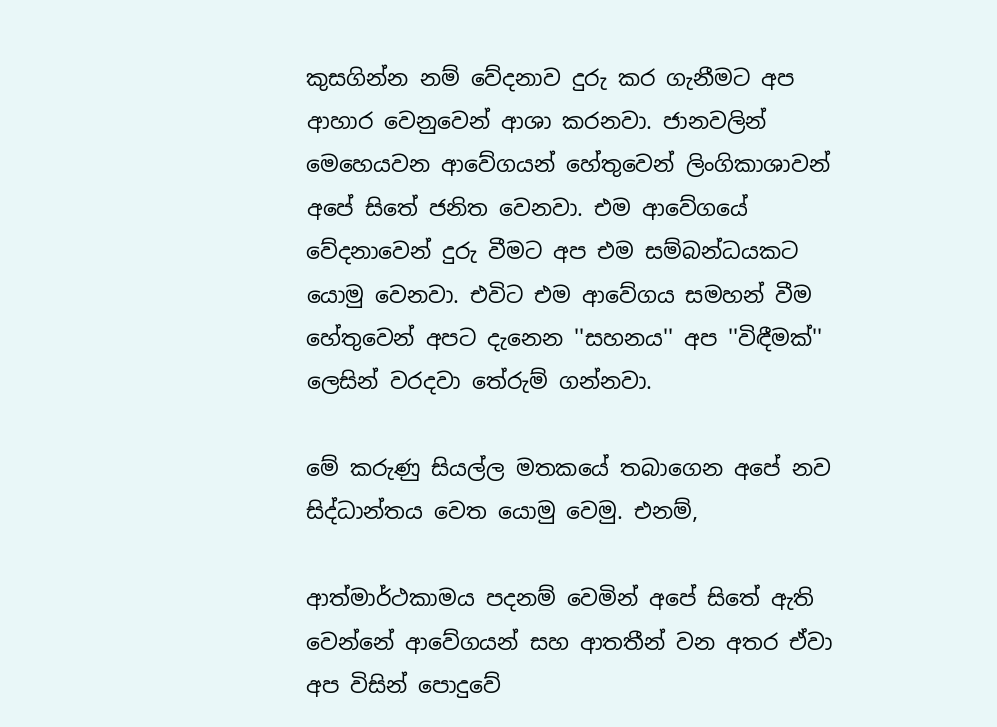කුසගින්න නම් වේදනාව දුරු කර ගැනීමට අප ආහාර වෙනුවෙන් ආශා කරනවා. ජානවලින් මෙහෙයවන ආවේගයන් හේතුවෙන් ලිංගිකාශාවන් අපේ සිතේ ජනිත වෙනවා. එම ආවේගයේ වේදනාවෙන් දුරු වීමට අප එම සම්බන්ධයකට යොමු වෙනවා. එවිට එම ආවේගය සමහන් වීම හේතුවෙන් අපට දැනෙන ''සහනය'' අප ''විඳීමක්'' ලෙසින් වරදවා තේරුම් ගන්නවා.

මේ කරුණු සියල්ල මතකයේ තබාගෙන අපේ නව සිද්ධාන්තය වෙත යොමු වෙමු. එනම්,

ආත්මාර්ථකාමය පදනම් වෙමින් අපේ සිතේ ඇති වෙන්නේ ආවේගයන් සහ ආතතීන් වන අතර ඒවා අප විසින් පොදුවේ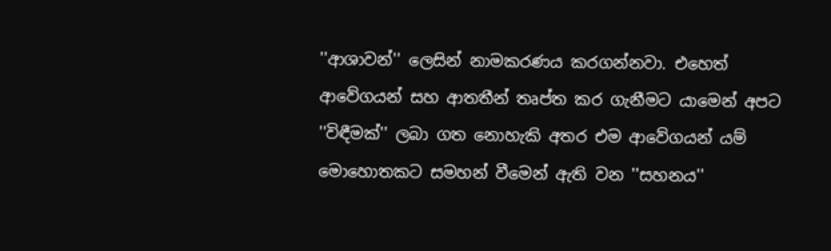''ආශාවන්'' ලෙසින් නාමකරණය කරගන්නවා. එහෙත් ආවේගයන් සහ ආතතීන් තෘප්ත කර ගැනීමට යාමෙන් අපට ''විඳීමක්'' ලබා ගත නොහැකි අතර එම ආවේගයන් යම් මොහොතකට සමහන් වීමෙන් ඇති වන ''සහනය''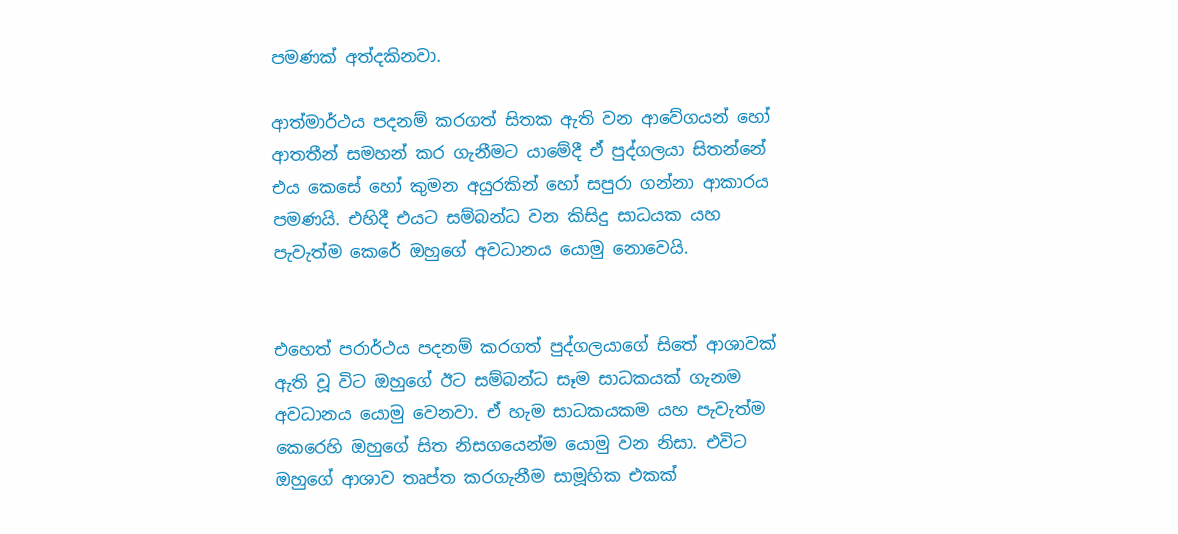පමණක් අත්දකිනවා.

ආත්මාර්ථය පදනම් කරගත් සිතක ඇති වන ආවේගයන් හෝ ආතතීන් සමහන් කර ගැනීමට යාමේදී ඒ පුද්ගලයා සිතන්නේ එය කෙසේ හෝ කුමන අයුරකින් හෝ සපුරා ගන්නා ආකාරය පමණයි. එහිදී එයට සම්බන්ධ වන කිසිදු සාධයක යහ පැවැත්ම කෙරේ ඔහුගේ අවධානය යොමු නොවෙයි.


එහෙත් පරාර්ථය පදනම් කරගත් පුද්ගලයාගේ සිතේ ආශාවක් ඇති වූ විට ඔහුගේ ඊට සම්බන්ධ සෑම සාධකයක් ගැනම අවධානය යොමු වෙනවා. ඒ හැම සාධකයකම යහ පැවැත්ම කෙරෙහි ඔහුගේ සිත නිසගයෙන්ම යොමු වන නිසා. එවිට ඔහුගේ ආශාව තෘප්ත කරගැනීම සාමූහික එකක්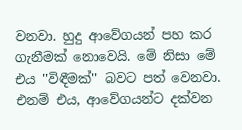වනවා. හුදු ආවේගයන් පහ කර ගැනීමක් නොවෙයි. මේ නිසා මේ එය ''විඳීමක්'' බවට පත් වෙනවා. එනම් එය, ආවේගයන්ට දක්වන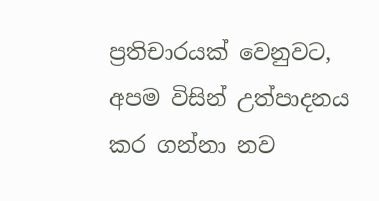ප්‍රතිචාරයක් වෙනුවට, අපම විසින් උත්පාදනය කර ගන්නා නව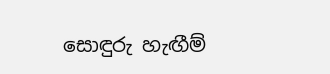සොඳුරු හැඟීම්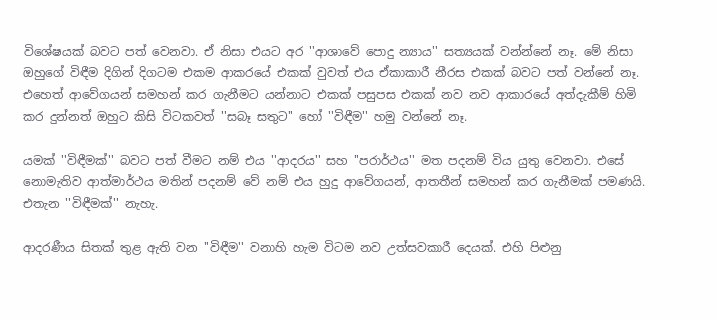විශේෂයක් බවට පත් වෙනවා. ඒ නිසා එයට අර ''ආශාවේ පොදු න්‍යාය'' සත්‍යයක් වන්න්නේ නෑ. මේ නිසා ඔහුගේ විඳීම දිගින් දිගටම එකම ආකරයේ එකක් වුවත් එය ඒකාකාරී නීරස එකක් බවට පත් වන්නේ නෑ. එහෙත් ආවේගයන් සමහන් කර ගැනීමට යන්නාට එකක් පසුපස එකක් නව නව ආකාරයේ අත්දැකීම් හිමි කර දුන්නත් ඔහුට කිසි විටකවත් ''සබෑ සතුට'' හෝ ''විඳීම'' හමු වන්නේ නෑ.

යමක් ''විඳීමක්'' බවට පත් වීමට නම් එය ''ආදරය'' සහ ''පරාර්ථය'' මත පදනම් විය යුතු වෙනවා. එසේ නොමැතිව ආත්මාර්ථය මතින් පදනම් වේ නම් එය හුදු ආවේගයන්, ආතතීන් සමහන් කර ගැනීමක් පමණයි. එතැන ''විඳීමක්'' නැහැ.

ආදරණීය සිතක් තුළ ඇති වන ''විඳීම'' වනාහි හැම විටම නව උත්සවකාරී දෙයක්. එහි පිළුනු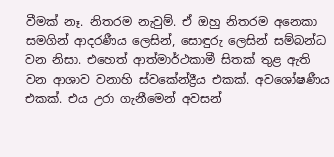වීමක් නෑ. නිතරම නැවුම්. ඒ ඔහු නිතරම අනෙකා සමගින් ආදරණීය ලෙසින්, සොඳුරු ලෙසින් සම්බන්ධ වන නිසා. එහෙත් ආත්මාර්ථකාමී සිතක් තුළ ඇති වන ආශාව වනාහි ස්වකේන්ද්‍රීය එකක්. අවශෝෂණීය එකක්. එය උරා ගැනීමෙන් අවසන්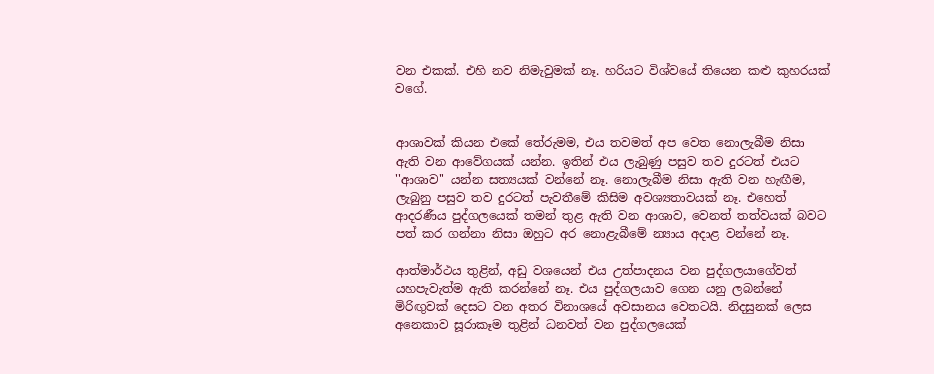වන එකක්. එහි නව නිමැවුමක් නෑ. හරියට විශ්වයේ තියෙන කළු කුහරයක් වගේ.


ආශාවක් කියන එකේ තේරුමම, එය තවමත් අප වෙත නොලැබීම නිසා ඇති වන ආවේගයක් යන්න. ඉතින් එය ලැබුණු පසුව තව දුරටත් එයට ''ආශාව'' යන්න සත්‍යයක් වන්නේ නෑ. නොලැබීම නිසා ඇති වන හැඟීම, ලැබුනු පසුව තව දුරටත් පැවතීමේ කිසිම අවශ්‍යතාවයක් නෑ. එහෙත් ආදරණීය පුද්ගලයෙක් තමන් තුළ ඇති වන ආශාව, වෙනත් තත්වයක් බවට පත් කර ගන්නා නිසා ඔහුට අර නොළැබීමේ න්‍යාය අදාළ වන්නේ නෑ.

ආත්මාර්ථය තුළින්, අඩු වශයෙන් එය උත්පාදනය වන පුද්ගලයාගේවත් යහපැවැත්ම ඇති කරන්නේ නෑ. එය පුද්ගලයාව ගෙන යනු ලබන්නේ මිරිඟුවක් දෙසට වන අතර විනාශයේ අවසානය වෙතටයි. නිදසුනක් ලෙස අනෙකාව සූරාකෑම තුළින් ධනවත් වන පුද්ගලයෙක්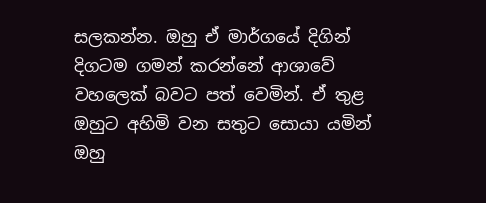සලකන්න. ඔහු ඒ මාර්ගයේ දිගින් දිගටම ගමන් කරන්නේ ආශාවේ වහලෙක් බවට පත් වෙමින්. ඒ තුළ ඔහුට අහිමි වන සතුට සොයා යමින් ඔහු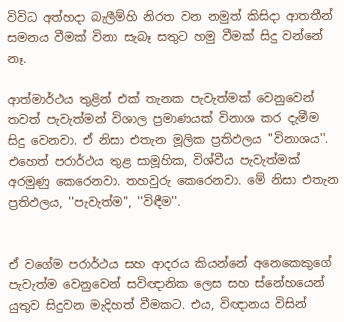විවිධ අත්හදා බැලීම්හි නිරත වන නමුත් කිසිදා ආතතීන් සමනය වීමක් විනා සැබෑ සතුට හමු වීමක් සිදු වන්නේ නෑ.

ආත්මාර්ථය තුළින් එක් තැනක පැවැත්මක් වෙනුවෙන් තවත් පැවැත්මන් විශාල ප්‍රමාණයක් විනාශ කර දැමීම සිදු වෙනවා. ඒ නිසා එතැන මූලික ප්‍රතිඵලය ''විනාශය''. එහෙත් පරාර්ථය තුළ සාමූහික, විශ්වීය පැවැත්මක් අරමුණු කෙරෙනවා. තහවුරු කෙරෙනවා. මේ නිසා එතැන ප්‍රතිඵලය, ''පැවැත්ම'', ''විඳීම''.


ඒ වගේම පරාර්ථය සහ ආදරය කියන්නේ අනෙකෙකුගේ පැවැත්ම වෙනුවෙන් සවිඥානික ලෙස සහ ස්නේහයෙන් යුතුව සිදුවන මැදිහත් වීමකට. එය, විඥානය විසින්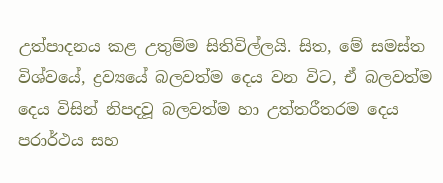උත්පාදනය කළ උතුම්ම සිතිවිල්ලයි. සිත, මේ සමස්ත විශ්වයේ, ද්‍රව්‍යයේ බලවත්ම දෙය වන විට, ඒ බලවත්ම දෙය විසින් නිපදවූ බලවත්ම හා උත්තරීතරම දෙය පරාර්ථය සහ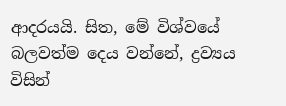ආදරයයි. සිත, මේ විශ්වයේ බලවත්ම දෙය වන්නේ, ද්‍රව්‍යය විසින්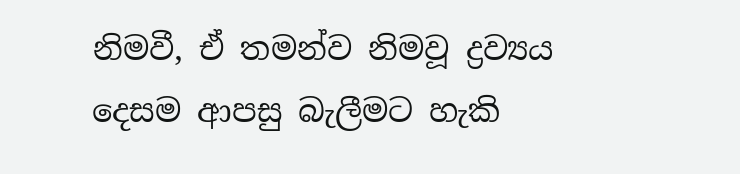නිමවී, ඒ තමන්ව නිමවූ ද්‍රව්‍යය දෙසම ආපසු බැලීමට හැකි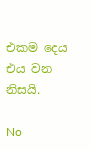එකම දෙය එය වන නිසයි.

No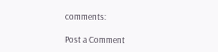comments:

Post a Comment